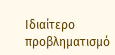Ιδιαίτερο προβληματισμό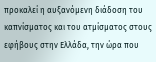προκαλεί η αυξανόμενη διάδοση του καπνίσματος και του ατμίσματος στους εφήβους στην Ελλάδα, την ώρα που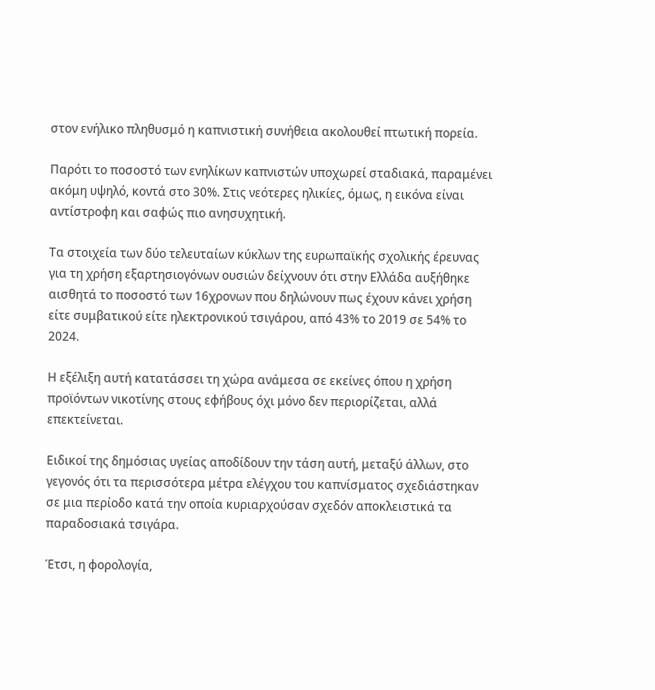στον ενήλικο πληθυσμό η καπνιστική συνήθεια ακολουθεί πτωτική πορεία.

Παρότι το ποσοστό των ενηλίκων καπνιστών υποχωρεί σταδιακά, παραμένει ακόμη υψηλό, κοντά στο 30%. Στις νεότερες ηλικίες, όμως, η εικόνα είναι αντίστροφη και σαφώς πιο ανησυχητική.

Τα στοιχεία των δύο τελευταίων κύκλων της ευρωπαϊκής σχολικής έρευνας για τη χρήση εξαρτησιογόνων ουσιών δείχνουν ότι στην Ελλάδα αυξήθηκε αισθητά το ποσοστό των 16χρονων που δηλώνουν πως έχουν κάνει χρήση είτε συμβατικού είτε ηλεκτρονικού τσιγάρου, από 43% το 2019 σε 54% το 2024.

Η εξέλιξη αυτή κατατάσσει τη χώρα ανάμεσα σε εκείνες όπου η χρήση προϊόντων νικοτίνης στους εφήβους όχι μόνο δεν περιορίζεται, αλλά επεκτείνεται.

Ειδικοί της δημόσιας υγείας αποδίδουν την τάση αυτή, μεταξύ άλλων, στο γεγονός ότι τα περισσότερα μέτρα ελέγχου του καπνίσματος σχεδιάστηκαν σε μια περίοδο κατά την οποία κυριαρχούσαν σχεδόν αποκλειστικά τα παραδοσιακά τσιγάρα.

Έτσι, η φορολογία,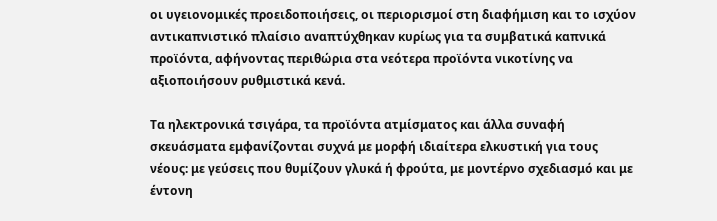οι υγειονομικές προειδοποιήσεις, οι περιορισμοί στη διαφήμιση και το ισχύον αντικαπνιστικό πλαίσιο αναπτύχθηκαν κυρίως για τα συμβατικά καπνικά προϊόντα, αφήνοντας περιθώρια στα νεότερα προϊόντα νικοτίνης να αξιοποιήσουν ρυθμιστικά κενά.

Τα ηλεκτρονικά τσιγάρα, τα προϊόντα ατμίσματος και άλλα συναφή σκευάσματα εμφανίζονται συχνά με μορφή ιδιαίτερα ελκυστική για τους νέους: με γεύσεις που θυμίζουν γλυκά ή φρούτα, με μοντέρνο σχεδιασμό και με έντονη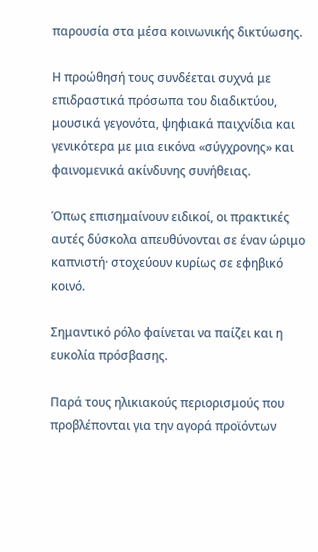παρουσία στα μέσα κοινωνικής δικτύωσης.

Η προώθησή τους συνδέεται συχνά με επιδραστικά πρόσωπα του διαδικτύου, μουσικά γεγονότα, ψηφιακά παιχνίδια και γενικότερα με μια εικόνα «σύγχρονης» και φαινομενικά ακίνδυνης συνήθειας.

Όπως επισημαίνουν ειδικοί, οι πρακτικές αυτές δύσκολα απευθύνονται σε έναν ώριμο καπνιστή· στοχεύουν κυρίως σε εφηβικό κοινό.

Σημαντικό ρόλο φαίνεται να παίζει και η ευκολία πρόσβασης.

Παρά τους ηλικιακούς περιορισμούς που προβλέπονται για την αγορά προϊόντων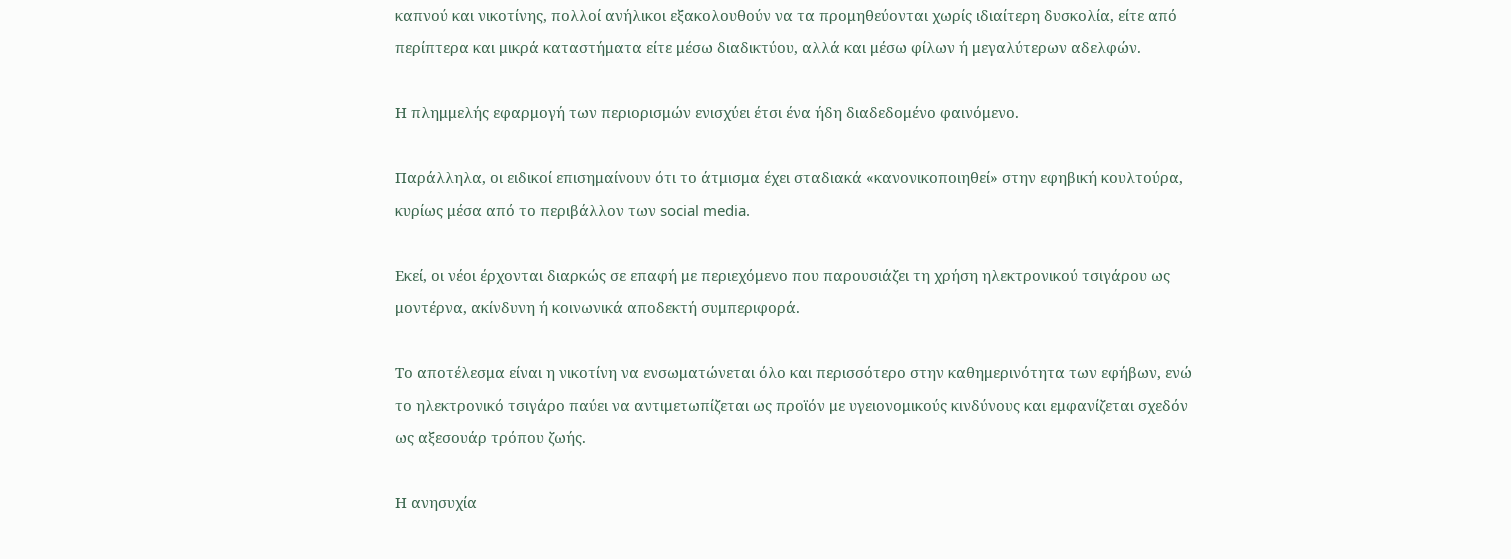καπνού και νικοτίνης, πολλοί ανήλικοι εξακολουθούν να τα προμηθεύονται χωρίς ιδιαίτερη δυσκολία, είτε από περίπτερα και μικρά καταστήματα είτε μέσω διαδικτύου, αλλά και μέσω φίλων ή μεγαλύτερων αδελφών.

Η πλημμελής εφαρμογή των περιορισμών ενισχύει έτσι ένα ήδη διαδεδομένο φαινόμενο.

Παράλληλα, οι ειδικοί επισημαίνουν ότι το άτμισμα έχει σταδιακά «κανονικοποιηθεί» στην εφηβική κουλτούρα, κυρίως μέσα από το περιβάλλον των social media.

Εκεί, οι νέοι έρχονται διαρκώς σε επαφή με περιεχόμενο που παρουσιάζει τη χρήση ηλεκτρονικού τσιγάρου ως μοντέρνα, ακίνδυνη ή κοινωνικά αποδεκτή συμπεριφορά.

Το αποτέλεσμα είναι η νικοτίνη να ενσωματώνεται όλο και περισσότερο στην καθημερινότητα των εφήβων, ενώ το ηλεκτρονικό τσιγάρο παύει να αντιμετωπίζεται ως προϊόν με υγειονομικούς κινδύνους και εμφανίζεται σχεδόν ως αξεσουάρ τρόπου ζωής.

Η ανησυχία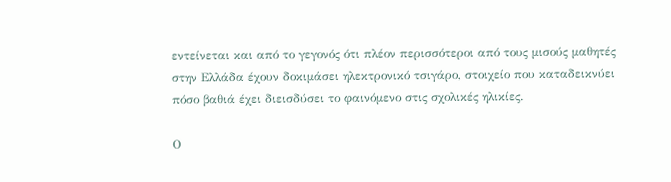εντείνεται και από το γεγονός ότι πλέον περισσότεροι από τους μισούς μαθητές στην Ελλάδα έχουν δοκιμάσει ηλεκτρονικό τσιγάρο, στοιχείο που καταδεικνύει πόσο βαθιά έχει διεισδύσει το φαινόμενο στις σχολικές ηλικίες.

Ο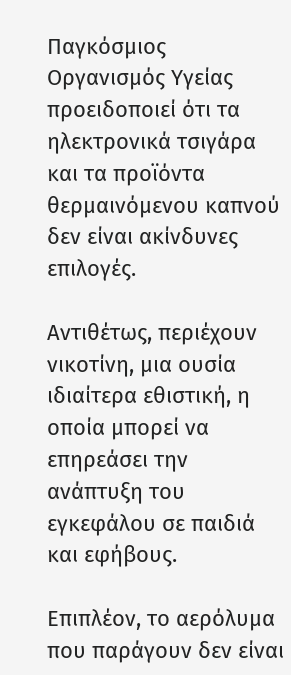Παγκόσμιος Οργανισμός Υγείας προειδοποιεί ότι τα ηλεκτρονικά τσιγάρα και τα προϊόντα θερμαινόμενου καπνού δεν είναι ακίνδυνες επιλογές.

Αντιθέτως, περιέχουν νικοτίνη, μια ουσία ιδιαίτερα εθιστική, η οποία μπορεί να επηρεάσει την ανάπτυξη του εγκεφάλου σε παιδιά και εφήβους.

Επιπλέον, το αερόλυμα που παράγουν δεν είναι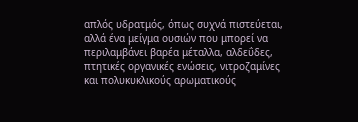απλός υδρατμός, όπως συχνά πιστεύεται, αλλά ένα μείγμα ουσιών που μπορεί να περιλαμβάνει βαρέα μέταλλα, αλδεΰδες, πτητικές οργανικές ενώσεις, νιτροζαμίνες και πολυκυκλικούς αρωματικούς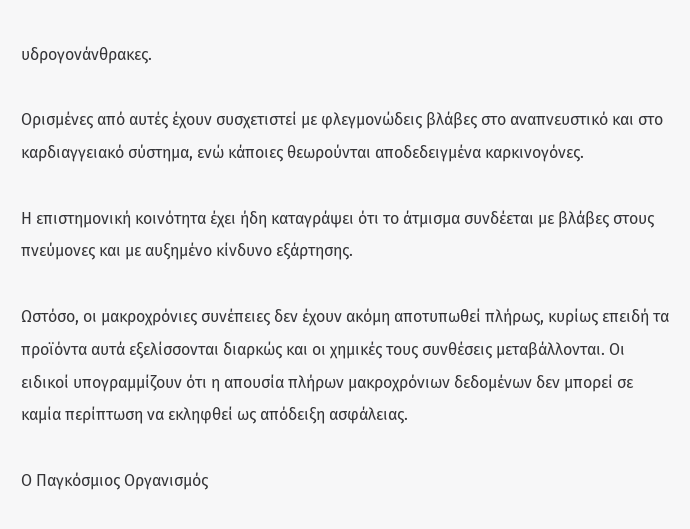υδρογονάνθρακες.

Ορισμένες από αυτές έχουν συσχετιστεί με φλεγμονώδεις βλάβες στο αναπνευστικό και στο καρδιαγγειακό σύστημα, ενώ κάποιες θεωρούνται αποδεδειγμένα καρκινογόνες.

Η επιστημονική κοινότητα έχει ήδη καταγράψει ότι το άτμισμα συνδέεται με βλάβες στους πνεύμονες και με αυξημένο κίνδυνο εξάρτησης.

Ωστόσο, οι μακροχρόνιες συνέπειες δεν έχουν ακόμη αποτυπωθεί πλήρως, κυρίως επειδή τα προϊόντα αυτά εξελίσσονται διαρκώς και οι χημικές τους συνθέσεις μεταβάλλονται. Οι ειδικοί υπογραμμίζουν ότι η απουσία πλήρων μακροχρόνιων δεδομένων δεν μπορεί σε καμία περίπτωση να εκληφθεί ως απόδειξη ασφάλειας.

Ο Παγκόσμιος Οργανισμός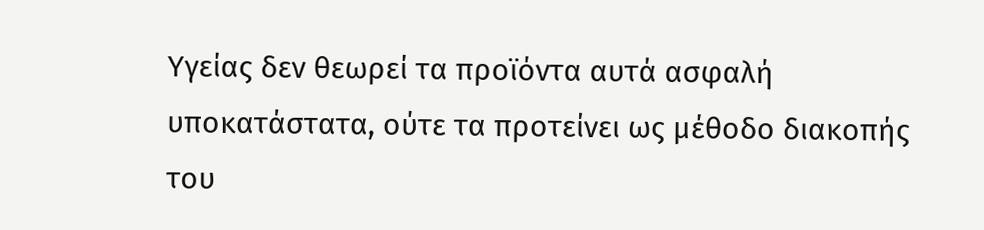Υγείας δεν θεωρεί τα προϊόντα αυτά ασφαλή υποκατάστατα, ούτε τα προτείνει ως μέθοδο διακοπής του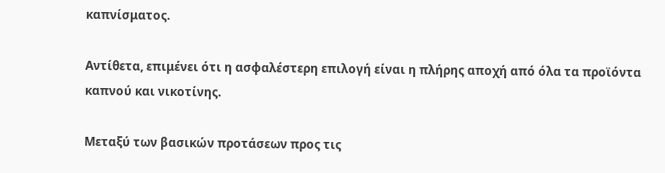καπνίσματος.

Αντίθετα, επιμένει ότι η ασφαλέστερη επιλογή είναι η πλήρης αποχή από όλα τα προϊόντα καπνού και νικοτίνης.

Μεταξύ των βασικών προτάσεων προς τις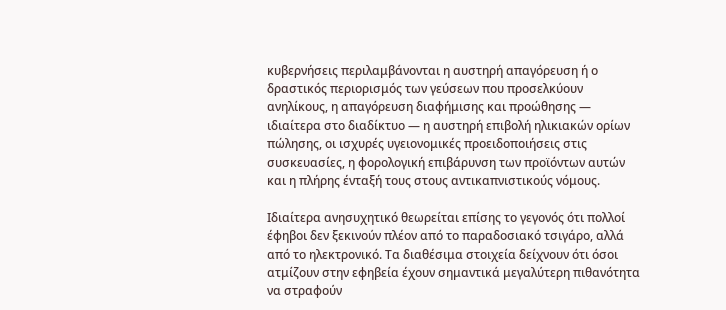κυβερνήσεις περιλαμβάνονται η αυστηρή απαγόρευση ή ο δραστικός περιορισμός των γεύσεων που προσελκύουν ανηλίκους, η απαγόρευση διαφήμισης και προώθησης — ιδιαίτερα στο διαδίκτυο — η αυστηρή επιβολή ηλικιακών ορίων πώλησης, οι ισχυρές υγειονομικές προειδοποιήσεις στις συσκευασίες, η φορολογική επιβάρυνση των προϊόντων αυτών και η πλήρης ένταξή τους στους αντικαπνιστικούς νόμους.

Ιδιαίτερα ανησυχητικό θεωρείται επίσης το γεγονός ότι πολλοί έφηβοι δεν ξεκινούν πλέον από το παραδοσιακό τσιγάρο, αλλά από το ηλεκτρονικό. Τα διαθέσιμα στοιχεία δείχνουν ότι όσοι ατμίζουν στην εφηβεία έχουν σημαντικά μεγαλύτερη πιθανότητα να στραφούν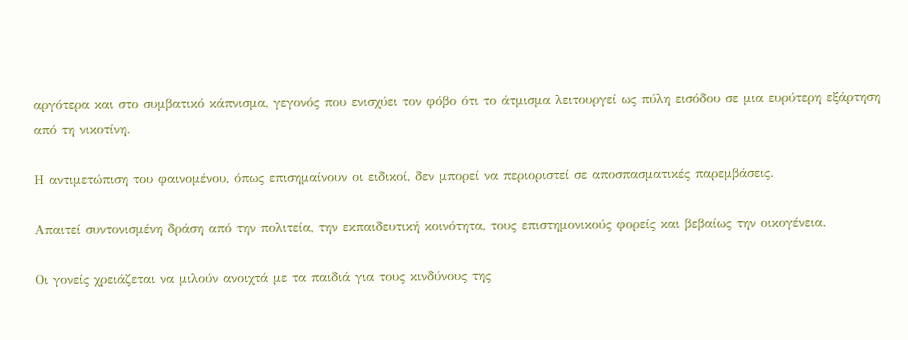αργότερα και στο συμβατικό κάπνισμα, γεγονός που ενισχύει τον φόβο ότι το άτμισμα λειτουργεί ως πύλη εισόδου σε μια ευρύτερη εξάρτηση από τη νικοτίνη.

Η αντιμετώπιση του φαινομένου, όπως επισημαίνουν οι ειδικοί, δεν μπορεί να περιοριστεί σε αποσπασματικές παρεμβάσεις.

Απαιτεί συντονισμένη δράση από την πολιτεία, την εκπαιδευτική κοινότητα, τους επιστημονικούς φορείς και βεβαίως την οικογένεια.

Οι γονείς χρειάζεται να μιλούν ανοιχτά με τα παιδιά για τους κινδύνους της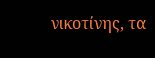νικοτίνης, τα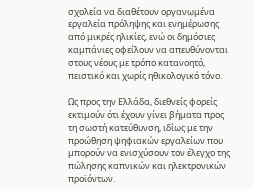σχολεία να διαθέτουν οργανωμένα εργαλεία πρόληψης και ενημέρωσης από μικρές ηλικίες, ενώ οι δημόσιες καμπάνιες οφείλουν να απευθύνονται στους νέους με τρόπο κατανοητό, πειστικό και χωρίς ηθικολογικό τόνο.

Ως προς την Ελλάδα, διεθνείς φορείς εκτιμούν ότι έχουν γίνει βήματα προς τη σωστή κατεύθυνση, ιδίως με την προώθηση ψηφιακών εργαλείων που μπορούν να ενισχύσουν τον έλεγχο της πώλησης καπνικών και ηλεκτρονικών προϊόντων.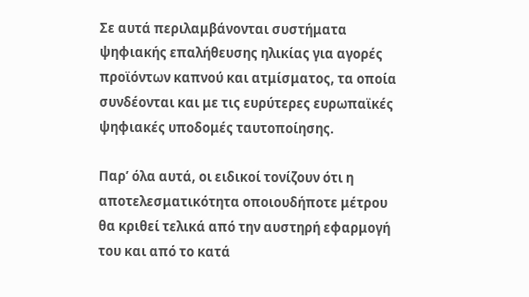Σε αυτά περιλαμβάνονται συστήματα ψηφιακής επαλήθευσης ηλικίας για αγορές προϊόντων καπνού και ατμίσματος, τα οποία συνδέονται και με τις ευρύτερες ευρωπαϊκές ψηφιακές υποδομές ταυτοποίησης.

Παρ’ όλα αυτά, οι ειδικοί τονίζουν ότι η αποτελεσματικότητα οποιουδήποτε μέτρου θα κριθεί τελικά από την αυστηρή εφαρμογή του και από το κατά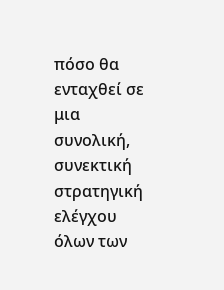πόσο θα ενταχθεί σε μια συνολική, συνεκτική στρατηγική ελέγχου όλων των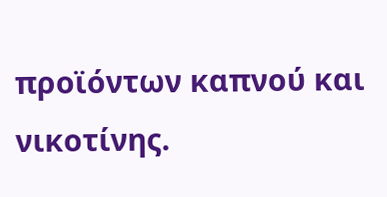προϊόντων καπνού και νικοτίνης.